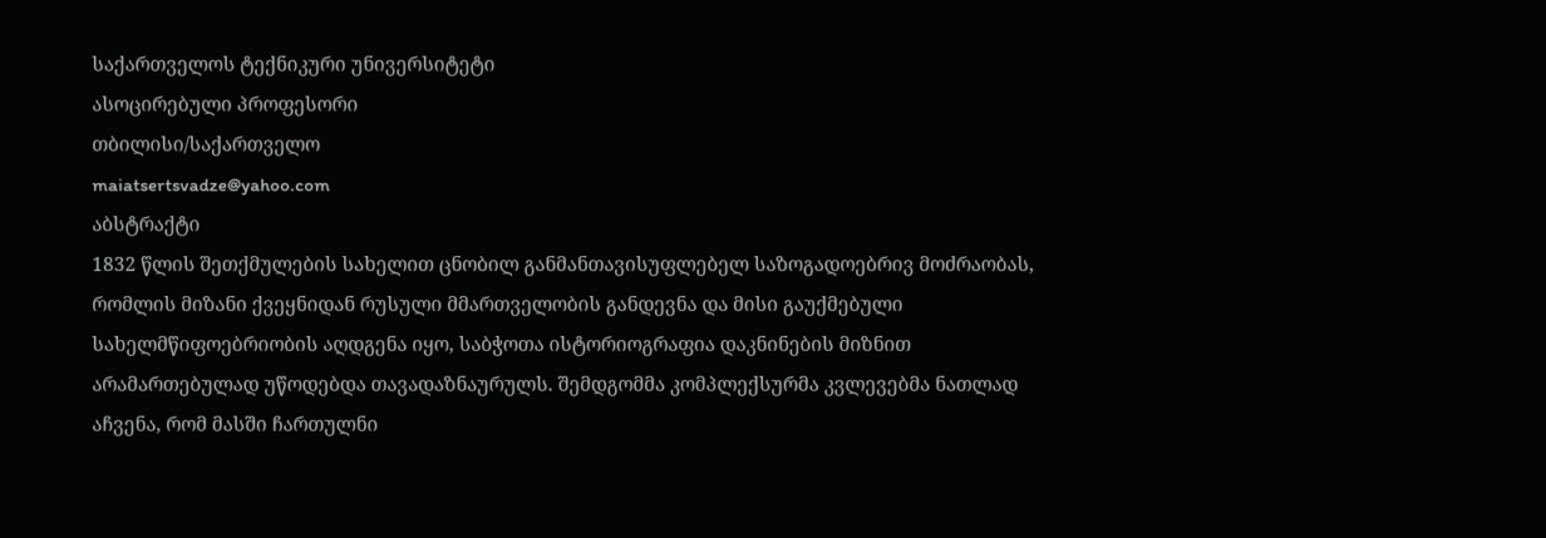საქართველოს ტექნიკური უნივერსიტეტი
ასოცირებული პროფესორი
თბილისი/საქართველო
maiatsertsvadze@yahoo.com
აბსტრაქტი
1832 წლის შეთქმულების სახელით ცნობილ განმანთავისუფლებელ საზოგადოებრივ მოძრაობას, რომლის მიზანი ქვეყნიდან რუსული მმართველობის განდევნა და მისი გაუქმებული სახელმწიფოებრიობის აღდგენა იყო, საბჭოთა ისტორიოგრაფია დაკნინების მიზნით არამართებულად უწოდებდა თავადაზნაურულს. შემდგომმა კომპლექსურმა კვლევებმა ნათლად აჩვენა, რომ მასში ჩართულნი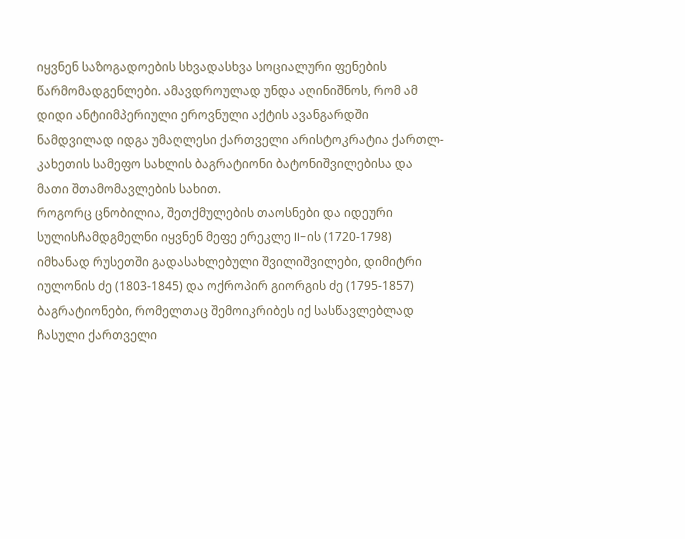იყვნენ საზოგადოების სხვადასხვა სოციალური ფენების წარმომადგენლები. ამავდროულად უნდა აღინიშნოს, რომ ამ დიდი ანტიიმპერიული ეროვნული აქტის ავანგარდში ნამდვილად იდგა უმაღლესი ქართველი არისტოკრატია ქართლ-კახეთის სამეფო სახლის ბაგრატიონი ბატონიშვილებისა და მათი შთამომავლების სახით.
როგორც ცნობილია, შეთქმულების თაოსნები და იდეური სულისჩამდგმელნი იყვნენ მეფე ერეკლე II-ის (1720-1798) იმხანად რუსეთში გადასახლებული შვილიშვილები, დიმიტრი იულონის ძე (1803-1845) და ოქროპირ გიორგის ძე (1795-1857) ბაგრატიონები, რომელთაც შემოიკრიბეს იქ სასწავლებლად ჩასული ქართველი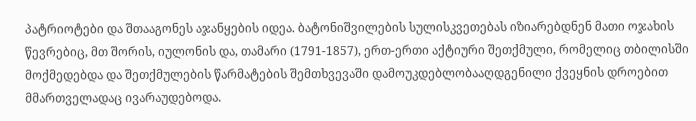პატრიოტები და შთააგონეს აჯანყების იდეა. ბატონიშვილების სულისკვეთებას იზიარებდნენ მათი ოჯახის წევრებიც, მთ შორის, იულონის და, თამარი (1791-1857), ერთ-ერთი აქტიური შეთქმული, რომელიც თბილისში მოქმედებდა და შეთქმულების წარმატების შემთხვევაში დამოუკდებლობააღდგენილი ქვეყნის დროებით მმართველადაც ივარაუდებოდა.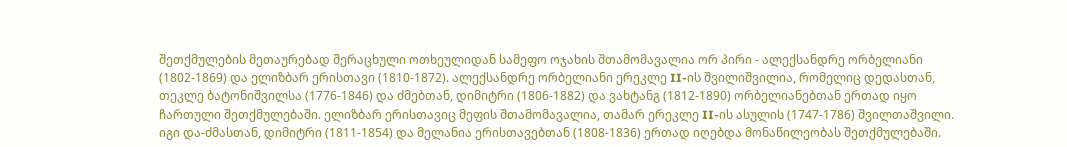შეთქმულების მეთაურებად შერაცხული ოთხეულიდან სამეფო ოჯახის შთამომავალია ორ პირი - ალექსანდრე ორბელიანი (1802-1869) და ელიზბარ ერისთავი (1810-1872). ალექსანდრე ორბელიანი ერეკლე II-ის შვილიშვილია, რომელიც დედასთან, თეკლე ბატონიშვილსა (1776-1846) და ძმებთან, დიმიტრი (1806-1882) და ვახტანგ (1812-1890) ორბელიანებთან ერთად იყო ჩართული შეთქმულებაში. ელიზბარ ერისთავიც მეფის შთამომავალია, თამარ ერეკლე II-ის ასულის (1747-1786) შვილთაშვილი. იგი და-ძმასთან, დიმიტრი (1811-1854) და მელანია ერისთავებთან (1808-1836) ერთად იღებდა მონაწილეობას შეთქმულებაში.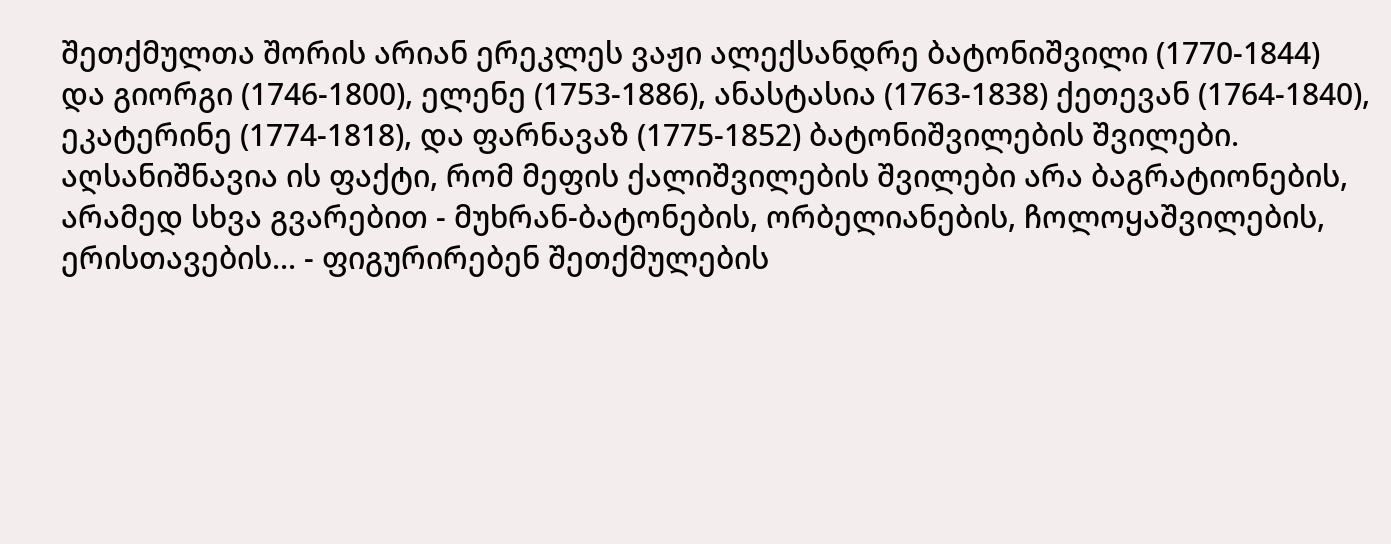შეთქმულთა შორის არიან ერეკლეს ვაჟი ალექსანდრე ბატონიშვილი (1770-1844) და გიორგი (1746-1800), ელენე (1753-1886), ანასტასია (1763-1838) ქეთევან (1764-1840), ეკატერინე (1774-1818), და ფარნავაზ (1775-1852) ბატონიშვილების შვილები. აღსანიშნავია ის ფაქტი, რომ მეფის ქალიშვილების შვილები არა ბაგრატიონების, არამედ სხვა გვარებით - მუხრან-ბატონების, ორბელიანების, ჩოლოყაშვილების, ერისთავების... - ფიგურირებენ შეთქმულების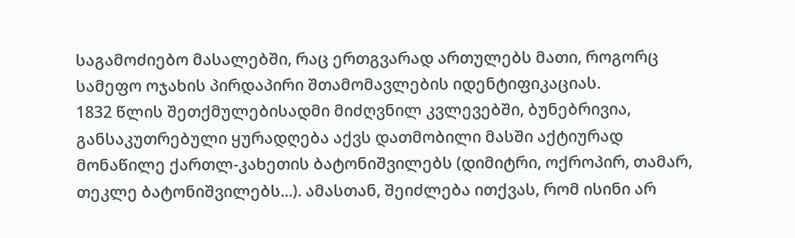საგამოძიებო მასალებში, რაც ერთგვარად ართულებს მათი, როგორც სამეფო ოჯახის პირდაპირი შთამომავლების იდენტიფიკაციას.
1832 წლის შეთქმულებისადმი მიძღვნილ კვლევებში, ბუნებრივია, განსაკუთრებული ყურადღება აქვს დათმობილი მასში აქტიურად მონაწილე ქართლ-კახეთის ბატონიშვილებს (დიმიტრი, ოქროპირ, თამარ, თეკლე ბატონიშვილებს...). ამასთან, შეიძლება ითქვას, რომ ისინი არ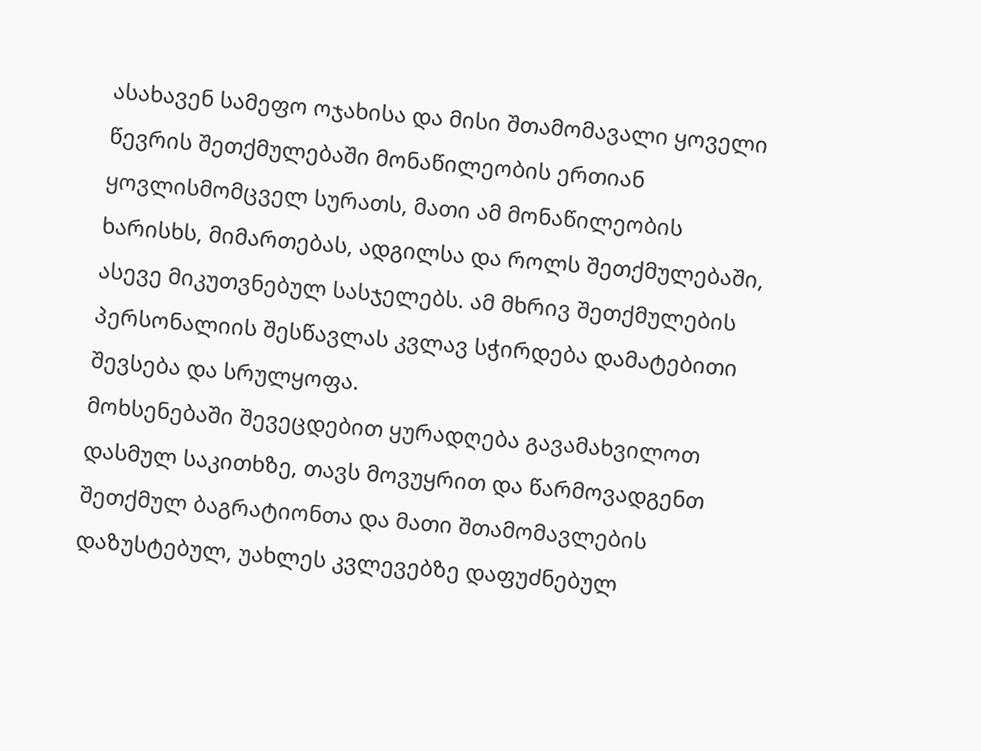ასახავენ სამეფო ოჯახისა და მისი შთამომავალი ყოველი წევრის შეთქმულებაში მონაწილეობის ერთიან ყოვლისმომცველ სურათს, მათი ამ მონაწილეობის ხარისხს, მიმართებას, ადგილსა და როლს შეთქმულებაში, ასევე მიკუთვნებულ სასჯელებს. ამ მხრივ შეთქმულების პერსონალიის შესწავლას კვლავ სჭირდება დამატებითი შევსება და სრულყოფა.
მოხსენებაში შევეცდებით ყურადღება გავამახვილოთ დასმულ საკითხზე, თავს მოვუყრით და წარმოვადგენთ შეთქმულ ბაგრატიონთა და მათი შთამომავლების დაზუსტებულ, უახლეს კვლევებზე დაფუძნებულ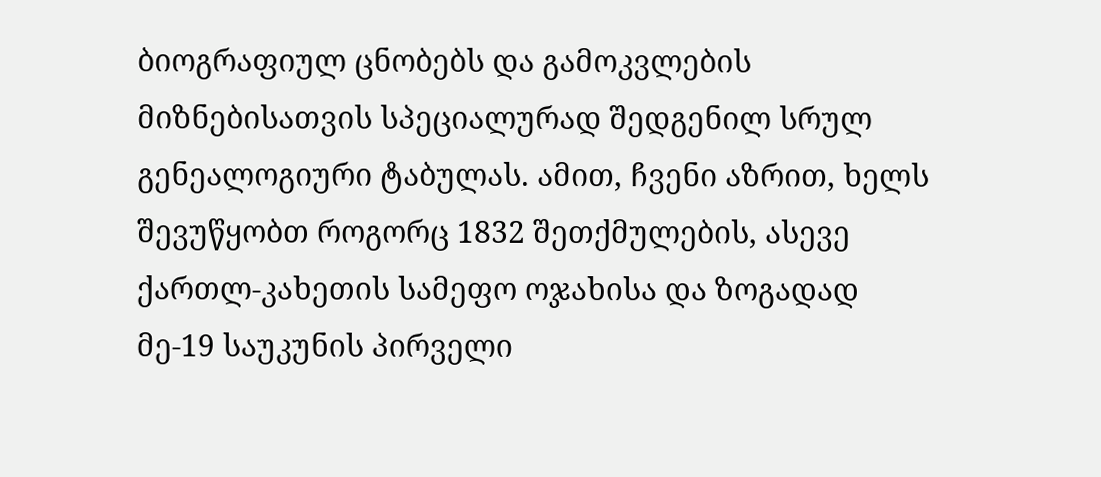ბიოგრაფიულ ცნობებს და გამოკვლების მიზნებისათვის სპეციალურად შედგენილ სრულ გენეალოგიური ტაბულას. ამით, ჩვენი აზრით, ხელს შევუწყობთ როგორც 1832 შეთქმულების, ასევე ქართლ-კახეთის სამეფო ოჯახისა და ზოგადად მე-19 საუკუნის პირველი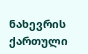ნახევრის ქართული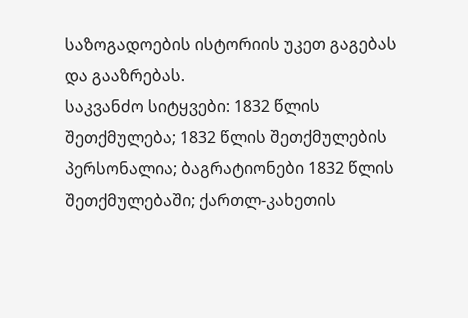საზოგადოების ისტორიის უკეთ გაგებას და გააზრებას.
საკვანძო სიტყვები: 1832 წლის შეთქმულება; 1832 წლის შეთქმულების პერსონალია; ბაგრატიონები 1832 წლის შეთქმულებაში; ქართლ-კახეთის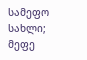სამეფო სახლი; მეფე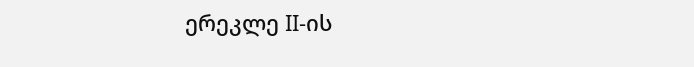ერეკლე II-ის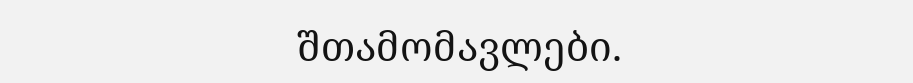შთამომავლები.